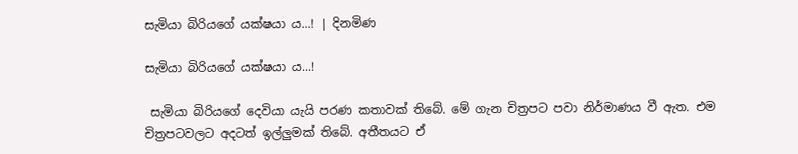සැමියා බිරියගේ යක්ෂයා ය...! | දිනමිණ

සැමියා බිරියගේ යක්ෂයා ය...!

 සැමියා බිරියගේ දෙවියා යැයි පරණ කතාවක් තිබේ. මේ ගැන චිත්‍රපට පවා නිර්මාණය වී ඇත. එම චිත්‍රපටවලට අදටත් ඉල්ලුමක් තිබේ. අතීතයට ඒ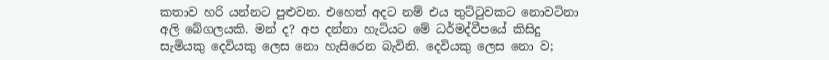කතාව හරි යන්නට පුළුවන. එහෙත් අදට නම් එය තුට්ටුවකට නොවටිනා අලි බේගලයකි. මන් ද? අප දන්නා හැටියට මේ ධර්මද්වී‍පයේ කිසිදු සැමියකු දෙවියකු ලෙස නො හැසිරෙන බැවිනි. දෙවියකු ලෙස නො ව;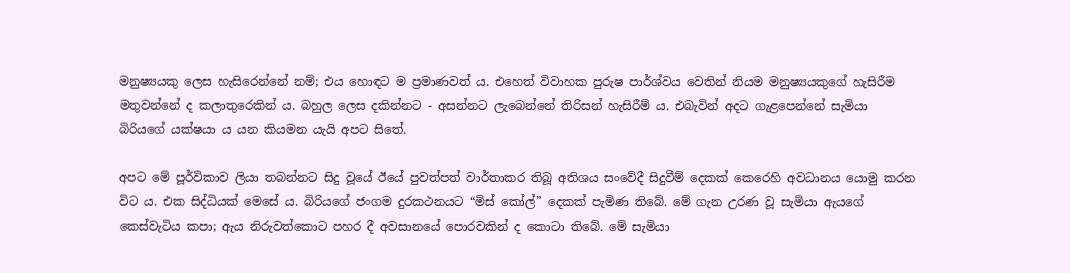මනුෂ්‍යයකු ලෙස හැසිරෙන්නේ නම්; එය හොඳට ම ප්‍රමාණවත් ය. එහෙත් විවාහක පුරුෂ පාර්ශ්වය වෙතින් නියම මනුෂ්‍යයකුගේ හැසිරීම මතුවන්නේ ද කලාතුරෙකින් ය. බහුල ලෙස දකින්නට - අසන්නට ලැබෙන්නේ තිරිසන් හැසිරීම් ය. එබැවින් අදට ගැළපෙන්නේ සැමියා බිරියගේ යක්ෂයා ය යන කියමන යැයි අපට සිතේ.

අපට මේ පූර්විකාව ලියා තබන්නට සිදු වූයේ ඊයේ පුවත්පත් වාර්තාකර තිබූ අතිශය සංවේදී සිදුවීම් දෙකක් කෙරෙහි අවධානය යොමු කරන විට ය. එක සිද්ධියක් මෙසේ ය. බිරියගේ ජංගම දුරකථනයට “මිස් කෝල්” දෙකක් පැමිණ තිබේ. මේ ගැන උරණ වූ සැමියා ඇයගේ කෙස්වැටිය කපා; ඇය නිරුවත්කොට පහර දී අවසානයේ පොරවකින් ද කොටා තිබේ. මේ සැමියා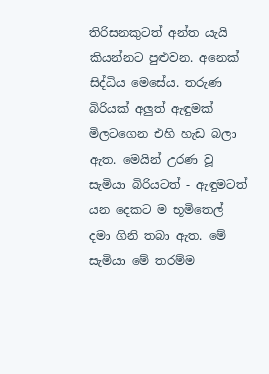තිරිසනකුටත් අන්ත යැයි කියන්නට පුළුවන. අනෙක් සිද්ධිය මෙසේය. තරුණ බිරියක් අලුත් ඇඳුමක් මිලටගෙන එහි හැඩ බලා ඇත. මෙයින් උරණ වූ සැමියා බිරියටත් - ඇඳුමටත් යන දෙකට ම භූමිතෙල් දමා ගිනි තබා ඇත. මේ සැමියා මේ තරම්ම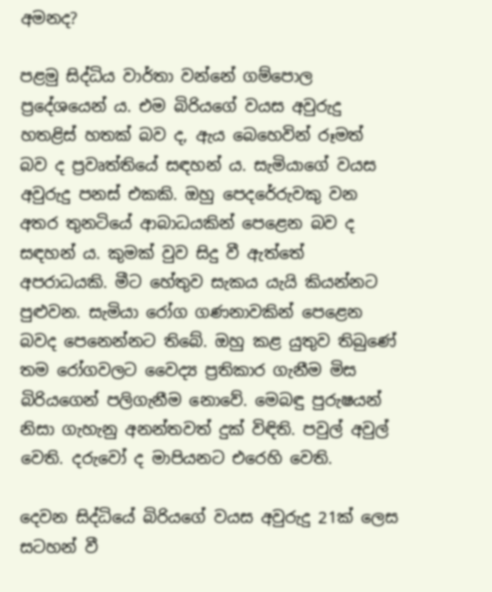අමනද?

පළමු සිද්ධිය වාර්තා වන්නේ ගම්පොල ප්‍රදේශයෙන් ය. එම බිරියගේ වයස අවුරුදු හතළිස් හතක් බව ද, ඇය බෙහෙවින් රූමත් බව ද ප්‍රවෘත්තියේ සඳහන් ය. සැමියාගේ වයස අවුරුදු පනස් එකකි. ඔහු පෙදරේරුවකු වන අතර තුනටියේ ආබාධයකින් පෙළෙන බව ද සඳහන් ය. කුමක් වුව සිදු වී ඇත්තේ අපරාධයකි. මීට හේතුව සැකය යැයි කියන්නට පුළුවන. සැමියා රෝග ගණනාවකින් පෙළෙන බවද පෙනෙන්නට තිබේ. ඔහු කළ යුතුව තිබුණේ තම රෝගවලට වෛද්‍ය ප්‍රතිකාර ගැනීම මිස බිරියගෙන් පලිගැනීම නොවේ. මෙබඳු පුරුෂයන් නිසා ගැහැනු අනන්තවත් දුක් විඳිති. පවුල් අවුල් වෙති. දරුවෝ ද මාපියනට එරෙහි වෙති.

දෙවන සිද්ධියේ බිරියගේ වයස අවුරුදු 21ක් ලෙස සටහන් වී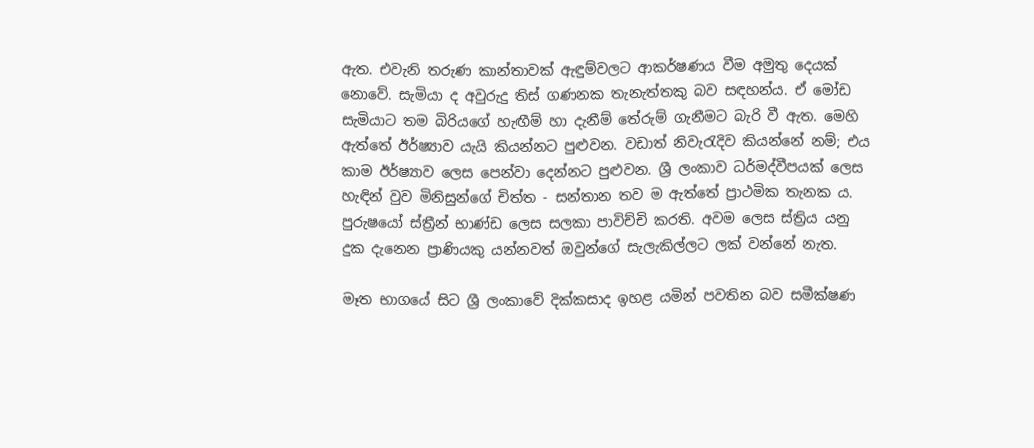ඇත. එවැනි තරුණ කාන්තාවක් ඇඳුම්වලට ආකර්ෂණය වීම අමුතු දෙයක් නොවේ. සැමියා ද අවුරුදු තිස් ගණනක තැනැත්තකු බව සඳහන්ය. ඒ මෝඩ සැමියාට තම බිරියගේ හැඟීම් හා දැනීම් තේරුම් ගැනීමට බැරි වී ඇත. මෙහි ඇත්තේ ඊර්ෂ්‍යාව යැයි කියන්නට පුළුවන. වඩාත් නිවැරැදිව කියන්නේ නම්; එය කාම ඊර්ෂ්‍යාව ලෙස පෙන්වා දෙන්නට පුළුවන. ශ්‍රී ලංකාව ධර්මද්වීපයක් ලෙස හැඳින් වුව මිනිසුන්ගේ චිත්ත - සන්තාන තව ම ඇත්තේ ප්‍රාථමික තැනක ය. පුරුෂයෝ ස්ත්‍රීන් භාණ්ඩ ලෙස සලකා පාවිච්චි කරති. අවම ලෙස ස්ත්‍රිය යනු දුක දැනෙන ප්‍රාණියකු යන්නවත් ඔවුන්ගේ සැලැකිල්ලට ලක් වන්නේ නැත.

මෑත භාගයේ සිට ශ්‍රී ලංකාවේ දික්කසාද ඉහළ යමින් පවතින බව සමීක්ෂණ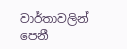වාර්තාවලින් පෙනී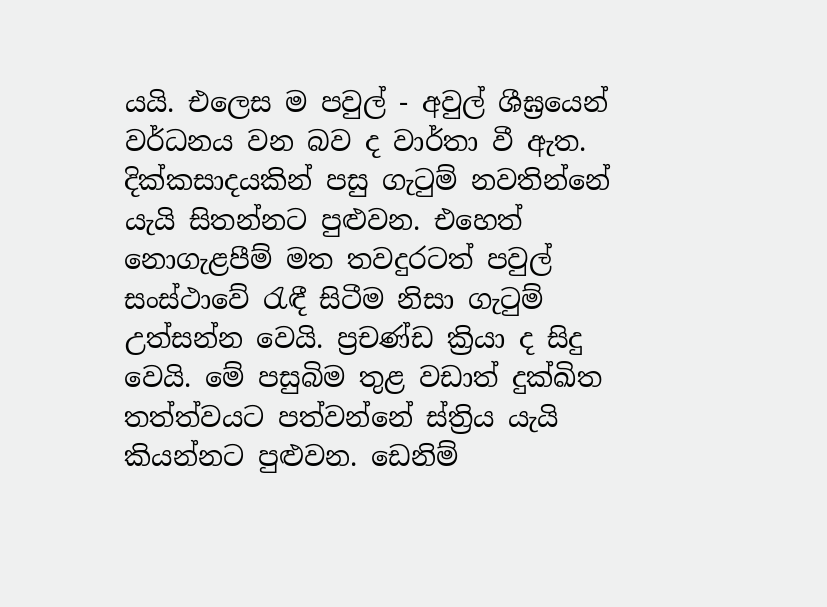යයි. එලෙස ම පවුල් - අවුල් ශීඝ්‍රයෙන් වර්ධනය වන බව ද වාර්තා වී ඇත. දික්කසාදයකින් පසු ගැටුම් නවතින්නේ යැයි සිතන්නට පුළුවන. එහෙත් නොගැළපීම් මත තවදුරටත් පවුල් සංස්ථාවේ රැඳී සිටීම නිසා ගැටුම් උත්සන්න වෙයි. ප්‍රචණ්ඩ ක්‍රියා ද සිදු වෙයි. මේ පසුබිම තුළ වඩාත් දුක්ඛිත තත්ත්වයට පත්වන්නේ ස්ත්‍රිය යැයි කියන්නට පුළුවන. ඩෙනිම්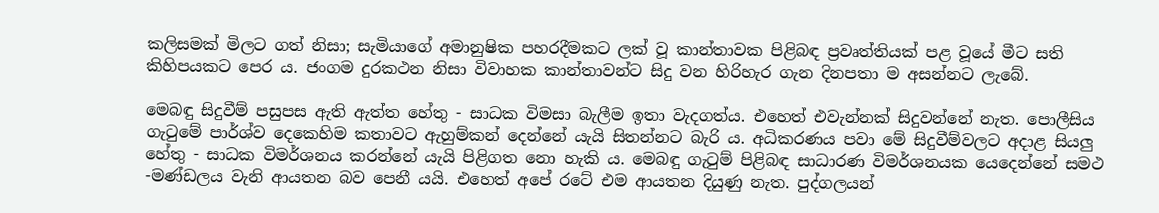කලිසමක් මිලට ගත් නිසා; සැමියාගේ අමානුෂික පහරදීමකට ලක් වූ කාන්තාවක පිළිබඳ ප්‍රවෘත්තියක් පළ වූයේ මීට සති කිහිපයකට පෙර ය. ජංගම දුරකථන නිසා විවාහක කාන්තාවන්ට සිදු වන හිරිහැර ගැන දිනපතා ම අසන්නට ලැබේ.

මෙබඳු සිදුවීම් පසුපස ඇති ඇත්ත හේතු - සාධක විමසා බැලීම ඉතා වැදගත්ය. එහෙත් එවැන්නක් සිදුවන්නේ නැත. පොලීසිය ගැටුමේ පාර්ශ්ව දෙකෙහිම කතාවට ඇහුම්කන් දෙන්නේ යැයි සිතන්නට බැරි ය. අධිකරණය පවා මේ සිදුවීම්වලට අදාළ සියලු හේතු - සාධක විමර්ශනය කරන්නේ යැයි පිළිගත නො හැකි ය. මෙබඳු ගැටුම් පිළිබඳ සාධාරණ විමර්ශනයක යෙදෙන්නේ සමථ -මණ්ඩලය වැනි ආයතන බව පෙනී යයි. එහෙත් අපේ රටේ එම ආයතන දියුණු නැත. පුද්ගලයන්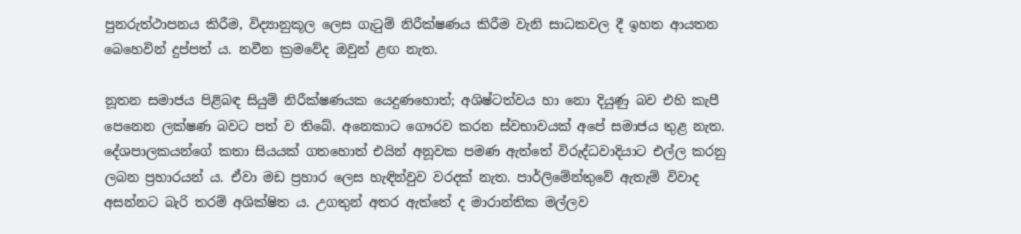පුනරුත්ථාපනය කිරීම, විද්‍යානුකූල ලෙස ගැටුම් නිරීක්ෂණය කිරීම වැනි සාධකවල දී ඉහත ආයතන බෙහෙවින් දුප්පත් ය. නවීන ක්‍රමවේද ඔවුන් ළඟ නැත.

නූතන සමාජය පිළිබඳ සියුම් නිරීක්ෂණයක යෙදුණහොත්; අශිෂ්ටත්වය හා නො දියුණු බව එහි කැපී පෙනෙන ලක්ෂණ බවට පත් ව තිබේ. අනෙකාට ගෞරව කරන ස්වභාවයක් අපේ සමාජය තුළ නැත. දේශපාලකයන්ගේ කතා සියයක් ගතහොත් එයින් අනූවක පමණ ඇත්තේ විරුද්ධවාදියාට එල්ල කරනු ලබන ප්‍රහාරයන් ය. ඒවා මඩ ප්‍රහාර ලෙස හැඳින්වුව වරදක් නැත. පාර්ලිමේන්තුවේ ඇතැම් විවාද අසන්නට බැරි තරම් අශික්ෂිත ය. උගතුන් අතර ඇත්තේ ද මාරාන්තික මල්ලව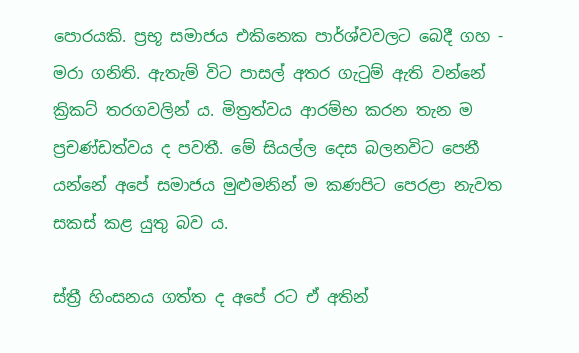පොරයකි. ප්‍රභූ සමාජය එකිනෙක පාර්ශ්වවලට බෙදී ගහ - මරා ගනිති. ඇතැම් විට පාසල් අතර ගැටුම් ඇති වන්නේ ක්‍රිකට් තරගවලින් ය. මිත්‍රත්වය ආරම්භ කරන තැන ම ප්‍රචණ්ඩත්වය ද පවතී. මේ සියල්ල දෙස බලනවිට පෙනී යන්නේ අපේ සමාජය මුළුමනින් ම කණපිට පෙරළා නැවත සකස් කළ යුතු බව ය.

ස්ත්‍රී හිංසනය ගත්ත ද අපේ රට ඒ අතින්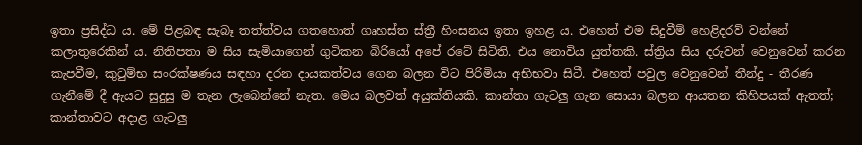ඉතා ප්‍රසිද්ධ ය. මේ පිළබඳ සැබෑ තත්ත්වය ගතහොත් ගෘහස්ත ස්ත්‍රී හිංසනය ඉතා ඉහළ ය. එහෙත් එම සිදුවීම් හෙළිදරව් වන්නේ කලාතුරෙකින් ය. නිතිපතා ම සිය සැමියාගෙන් ගුටිකන බිරියෝ අපේ රටේ සිටිති. එය නොවිය යුත්තකි. ස්ත්‍රිය සිය දරුවන් වෙනුවෙන් කරන කැපවීම, කුටුම්භ සංරක්ෂණය සඳහා දරන දායකත්වය ගෙන බලන විට පිරිමියා අභිභවා සිටී. එහෙත් පවුල වෙනුවෙන් තීන්දු - තීරණ ගැනීමේ දී ඇයට සුදුසු ම තැන ලැබෙන්නේ නැත. මෙය බලවත් අයුක්තියකි. කාන්තා ගැටලු ගැන සොයා බලන ආයතන කිහිපයක් ඇතත්; කාන්තාවට අදාළ ගැටලු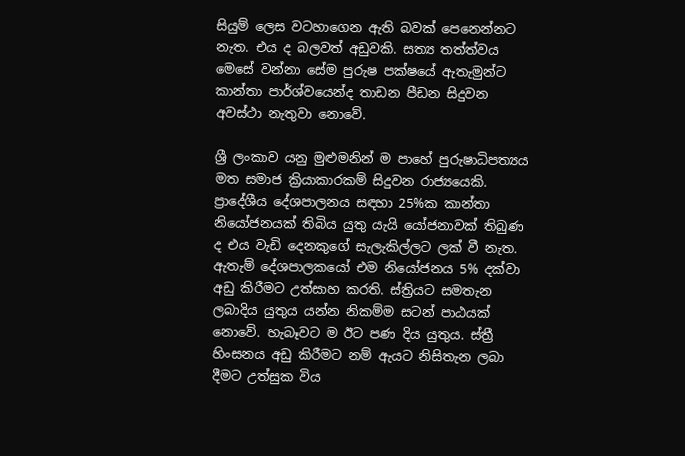සියුම් ලෙස වටහාගෙන ඇති බවක් පෙනෙන්නට නැත. එය ද බලවත් අඩුවකි. සත්‍ය තත්ත්වය මෙසේ වන්නා සේම පුරුෂ පක්ෂයේ ඇතැමුන්ට කාන්තා පාර්ශ්වයෙන්ද තාඩන පීඩන සිදුවන අවස්ථා නැතුවා නොවේ.

ශ්‍රී ලංකාව යනු මුළුමනින් ම පාහේ පුරුෂාධිපත්‍යය මත සමාජ ක්‍රියාකාරකම් සිදුවන රාජ්‍යයෙකි. ප්‍රාදේශීය දේශපාලනය සඳහා 25%ක කාන්තා නියෝජනයක් තිබිය යුතු යැයි යෝජනාවක් තිබුණ ද එය වැඩි දෙනකුගේ සැලැකිල්ලට ලක් වී නැත. ඇතැම් දේශපාලකයෝ එම නියෝජනය 5% දක්වා අඩු කිරීමට උත්සාහ කරති. ස්ත්‍රියට සමතැන ලබාදිය යුතුය යන්න නිකම්ම සටන් පාඨයක් නොවේ. හැබෑවට ම ඊට පණ දිය යුතුය. ස්ත්‍රී හිංසනය අඩු කිරීමට නම් ඇයට නිසිතැන ලබා දීමට උත්සුක විය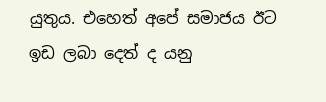යුතුය. එහෙත් අපේ සමාජය ඊට ඉඩ ලබා දෙත් ද යනු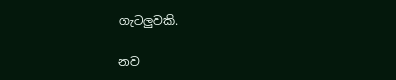ගැටලුවකි.

නව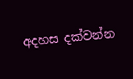අදහස දක්වන්න